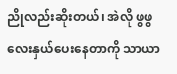ညိုလည်းဆိုးတယ်၊ အဲလို ဖွဖွလေးနှယ်ပေးနေတာကို သာယာ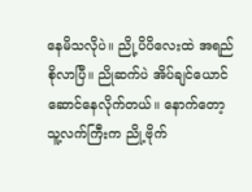နေမိသလိုပဲ။ ညို့ပိပိလေးထဲ အရည်စိုလာပြီ။ ညိုဆက်ပဲ အိပ်ချင်ယောင်ဆောင်နေလိုက်တယ်။ နောက်တော့သူ့လက်ကြီးက ညို့ဗိုက်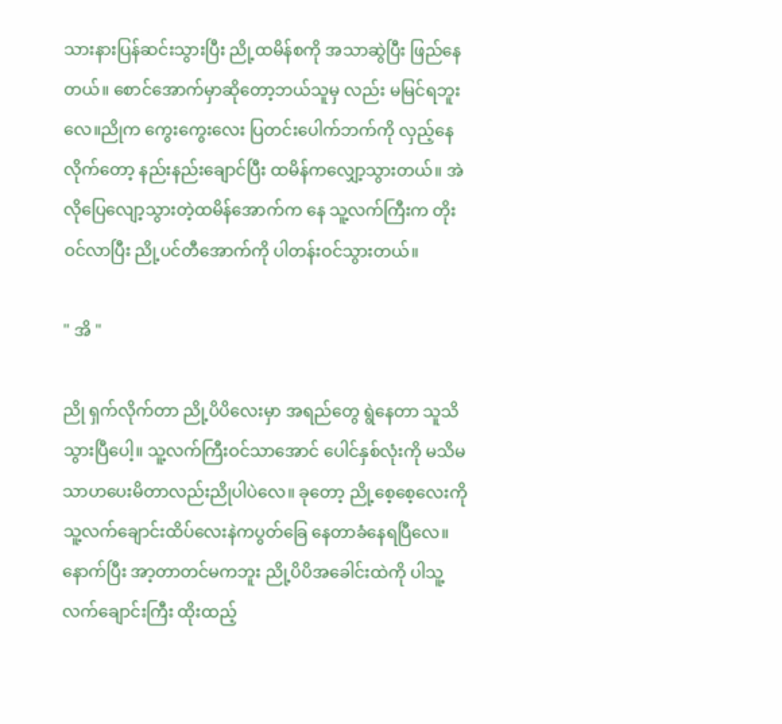သားနားပြန်ဆင်းသွားပြီး ညို့ထမိန်စကို အသာဆွဲပြီး ဖြည်နေတယ်။ စောင်အောက်မှာဆိုတော့ဘယ်သူမှ လည်း မမြင်ရဘူးလေ။ညိုက ကွေးကွေးလေး ပြတင်းပေါက်ဘက်ကို လှည့်နေလိုက်တော့ နည်းနည်းချောင်ပြီး ထမိန်ကလျှော့သွားတယ်။ အဲလိုပြေလျော့သွားတဲ့ထမိန်အောက်က နေ သူ့လက်ကြီးက တိုးဝင်လာပြီး ညို့ပင်တီအောက်ကို ပါတန်းဝင်သွားတယ်။

" အိ "

ညို ရှက်လိုက်တာ ညို့ပိပိလေးမှာ အရည်တွေ ရွဲနေတာ သူသိသွားပြီပေါ့။ သူ့လက်ကြီးဝင်သာအောင် ပေါင်နှစ်လုံးကို မသိမသာဟပေးမိတာလည်းညိုပါပဲလေ။ ခုတော့ ညို့စေ့စေ့လေးကို သူ့လက်ချောင်းထိပ်လေးနဲကပွတ်ခြေ နေတာခံနေရပြီလေ။ နောက်ပြီး အာ့တာတင်မကဘူး ညို့ပိပိအခေါင်းထဲကို ပါသူ့လက်ချောင်းကြီး ထိုးထည့်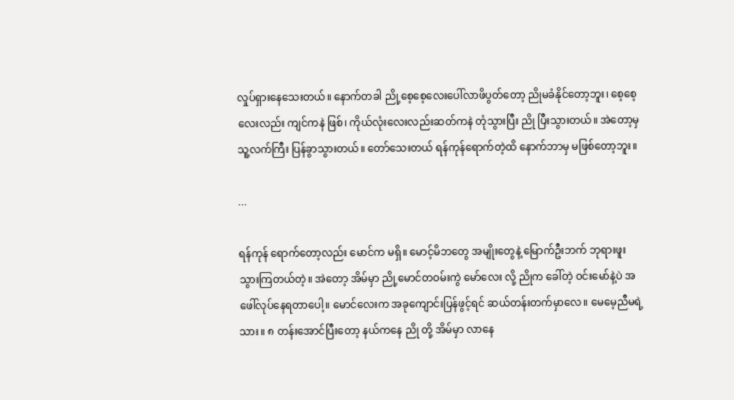လှုပ်ရှားနေသေးတယ်။ နောက်တခါ ညို့စေ့စေ့လေးပေါ်လာဖိပွတ်တော့ ညိုမခံနိုင်တော့ဘူး၊ စေ့စေ့လေးလည်း ကျင်ကနဲ ဖြစ်၊ ကိုယ်လုံးလေးလည်းဆတ်ကနဲ တုံသွားပြီး ညို ပြီးသွားတယ်။ အဲတော့မှ သူ့လက်ကြီး ပြန်ခွာသွားတယ်။ တော်သေးတယ် ရန်ကုန်ရောက်တဲ့ထိ နောက်ဘာမှ မဖြစ်တော့ဘူး။

...

ရန်ကုန် ရောက်တော့လည်း မောင်က မရှိ။ မောင့်မိဘတွေ အမျိုးတွေနဲ့ မြောက်ဦးဘက် ဘုရားဖူး သွားကြတယ်တဲ့။ အဲတော့ အိမ်မှာ ညို့မောင်တဝမ်းကွဲ မော်လေး လို့ ညိုက ခေါ်တဲ့ ဝင်းမော်နဲ့ပဲ အဖေါ်လုပ်နေရတာပေါ့။ မောင်လေးက အခုကျောင်းပြန်ဖွင့်ရင် ဆယ်တန်းတက်မှာလေ။ မေမေ့ညီမရဲ့ သား။ ၈ တန်းအောင်ပြီးတော့ နယ်ကနေ ညို တို့ အိမ်မှာ လာနေ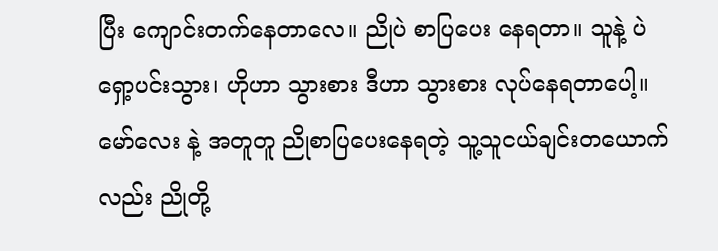ပြီး ကျောင်းတက်နေတာလေ။ ညိုပဲ စာပြပေး နေရတာ။ သူနဲ့ ပဲ ရှော့ပင်းသွား၊ ဟိုဟာ သွားစား ဒီဟာ သွားစား လုပ်နေရတာပေါ့။ မော်လေး နဲ့ အတူတူ ညိုစာပြပေးနေရတဲ့ သူ့သူငယ်ချင်းတယောက်လည်း ညိုတို့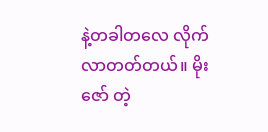နဲ့တခါတလေ လိုက်လာတတ်တယ်။ မိုးဇော် တဲ့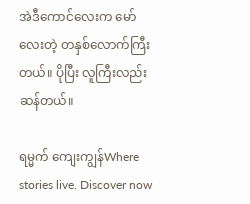အဲဒီကောင်လေးက မော်လေးတဲ့ တနှစ်လောက်ကြီးတယ်။ ပိုပြီး လူကြီးလည်းဆန်တယ်။

ရမ္မက် ကျေးကျွန်Where stories live. Discover now